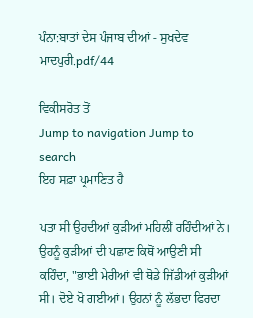ਪੰਨਾ:ਬਾਤਾਂ ਦੇਸ ਪੰਜਾਬ ਦੀਆਂ - ਸੁਖਦੇਵ ਮਾਦਪੁਰੀ.pdf/44

ਵਿਕੀਸਰੋਤ ਤੋਂ
Jump to navigation Jump to search
ਇਹ ਸਫ਼ਾ ਪ੍ਰਮਾਣਿਤ ਹੈ

ਪਤਾ ਸੀ ਉਹਦੀਆਂ ਕੁੜੀਆਂ ਮਹਿਲੀਂ ਰਹਿੰਦੀਆਂ ਨੇ। ਉਹਨੂੰ ਕੁੜੀਆਂ ਦੀ ਪਛਾਣ ਕਿਥੋਂ ਆਉਣੀ ਸੀ ਕਹਿੰਦਾ, "ਭਾਈ ਮੇਰੀਆਂ ਵੀ ਥੋਡੇ ਜਿੱਡੀਆਂ ਕੁੜੀਆਂ ਸੀ। ਦੋਏ ਖੋ ਗਈਆਂ। ਉਹਨਾਂ ਨੂੰ ਲੱਭਦਾ ਫਿਰਦਾ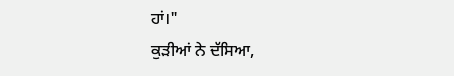ਹਾਂ।"
ਕੁੜੀਆਂ ਨੇ ਦੱਸਿਆ,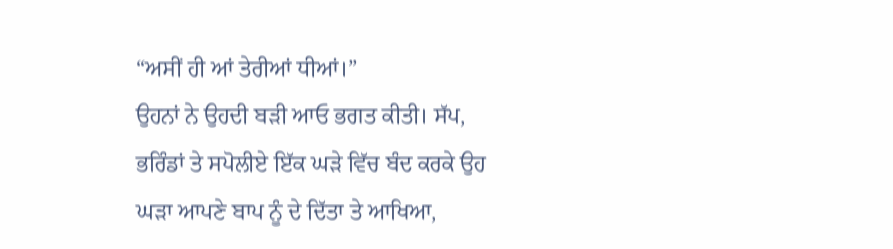“ਅਸੀਂ ਹੀ ਆਂ ਤੇਰੀਆਂ ਧੀਆਂ।”
ਉਹਨਾਂ ਨੇ ਉਹਦੀ ਬੜੀ ਆਓ ਭਗਤ ਕੀਤੀ। ਸੱਪ, ਭਰਿੰਡਾਂ ਤੇ ਸਪੋਲੀਏ ਇੱਕ ਘੜੇ ਵਿੱਚ ਬੰਦ ਕਰਕੇ ਉਹ ਘੜਾ ਆਪਣੇ ਬਾਪ ਨੂੰ ਦੇ ਦਿੱਤਾ ਤੇ ਆਖਿਆ,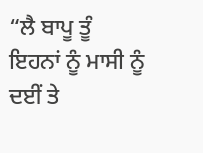“ਲੈ ਬਾਪੂ ਤੂੰ ਇਹਨਾਂ ਨੂੰ ਮਾਸੀ ਨੂੰ ਦਈਂ ਤੇ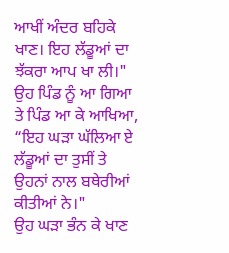ਆਖੀਂ ਅੰਦਰ ਬਹਿਕੇ ਖਾਣ। ਇਹ ਲੱਡੂਆਂ ਦਾ ਝੱਕਰਾ ਆਪ ਖਾ ਲੀ।"
ਉਹ ਪਿੰਡ ਨੂੰ ਆ ਗਿਆ ਤੇ ਪਿੰਡ ਆ ਕੇ ਆਖਿਆ, “ਇਹ ਘੜਾ ਘੱਲਿਆ ਏ ਲੱਡੂਆਂ ਦਾ ਤੁਸੀਂ ਤੇ ਉਹਨਾਂ ਨਾਲ ਬਥੇਰੀਆਂ ਕੀਤੀਆਂ ਨੇ।"
ਉਹ ਘੜਾ ਭੰਨ ਕੇ ਖਾਣ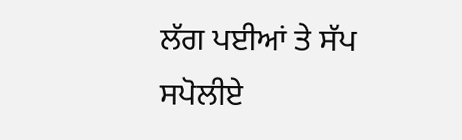ਲੱਗ ਪਈਆਂ ਤੇ ਸੱਪ ਸਪੋਲੀਏ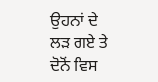ਉਹਨਾਂ ਦੇ ਲੜ ਗਏ ਤੇ ਦੋਨੋਂ ਵਿਸ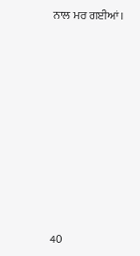ਨਾਲ ਮਰ ਗਈਆਂ।










40